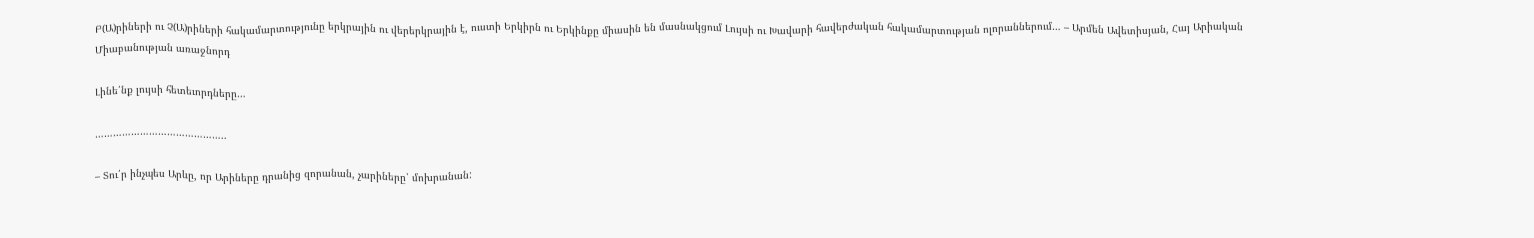Բ(Ա)րիների ու Չ(Ա)րիների հակամարտությունը երկրային ու վերերկրային է, ուստի Երկիրն ու Երկինքը միասին են մասնակցում Լույսի ու Խավարի հավերժական հակամարտության ոլորաններում… – Արմեն Ավետիսյան, Հայ Արիական Միաբանության առաջնորդ

Լինե՛նք լույսի հետեւորդները…

……………………………………..

– Տու՛ր ինչպես Արևը, որ Արիները դրանից զորանան, չարիները՝ մոխրանան: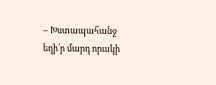– Խստապահանջ եղի՛ր մարդ որակի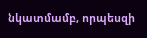նկատմամբ, որպեսզի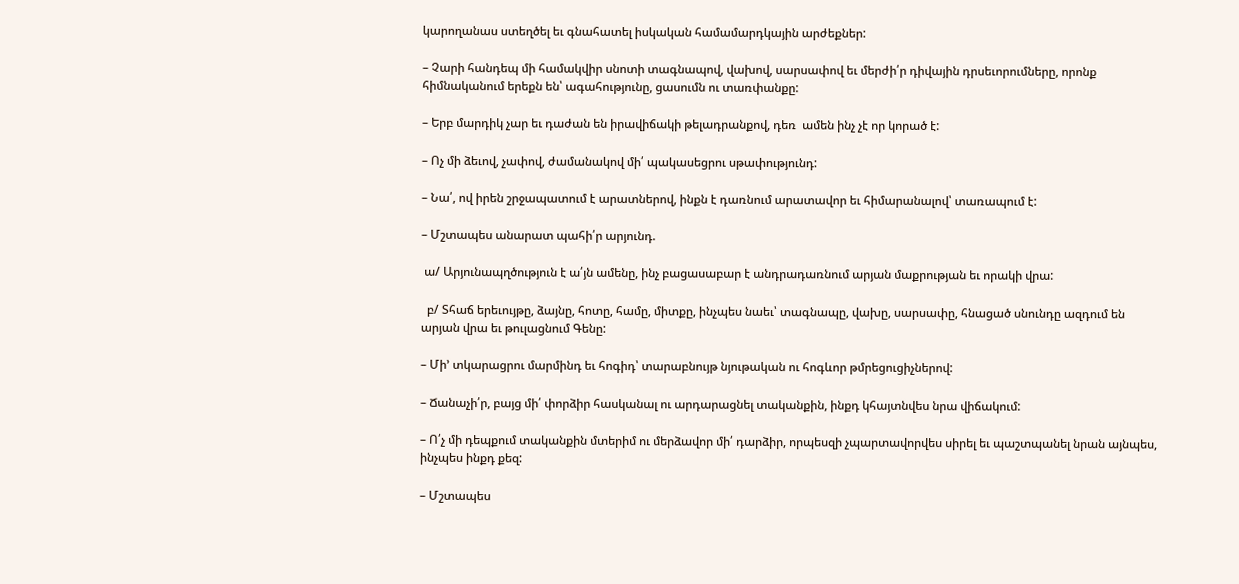կարողանաս ստեղծել եւ գնահատել իսկական համամարդկային արժեքներ:

– Չարի հանդեպ մի համակվիր սնոտի տագնապով, վախով, սարսափով եւ մերժի՛ր դիվային դրսեւորումները, որոնք հիմնականում երեքն են՝ ագահությունը, ցասումն ու տառփանքը:

– Երբ մարդիկ չար եւ դաժան են իրավիճակի թելադրանքով, դեռ  ամեն ինչ չէ որ կորած է:

– Ոչ մի ձեւով, չափով, ժամանակով մի՛ պակասեցրու սթափությունդ:

– Նա՛, ով իրեն շրջապատում է արատներով, ինքն է դառնում արատավոր եւ հիմարանալով՝ տառապում է:

– Մշտապես անարատ պահի՛ր արյունդ.

 ա/ Արյունապղծություն է ա՛յն ամենը, ինչ բացասաբար է անդրադառնում արյան մաքրության եւ որակի վրա:

  բ/ Տհաճ երեւույթը, ձայնը, հոտը, համը, միտքը, ինչպես նաեւ՝ տագնապը, վախը, սարսափը, հնացած սնունդը ազդում են արյան վրա եւ թուլացնում Գենը:

– Մի’ տկարացրու մարմինդ եւ հոգիդ՝ տարաբնույթ նյութական ու հոգևոր թմրեցուցիչներով:

– Ճանաչի՛ր, բայց մի՛ փորձիր հասկանալ ու արդարացնել տականքին, ինքդ կհայտնվես նրա վիճակում:

– Ո՛չ մի դեպքում տականքին մտերիմ ու մերձավոր մի՛ դարձիր, որպեսզի չպարտավորվես սիրել եւ պաշտպանել նրան այնպես, ինչպես ինքդ քեզ:

– Մշտապես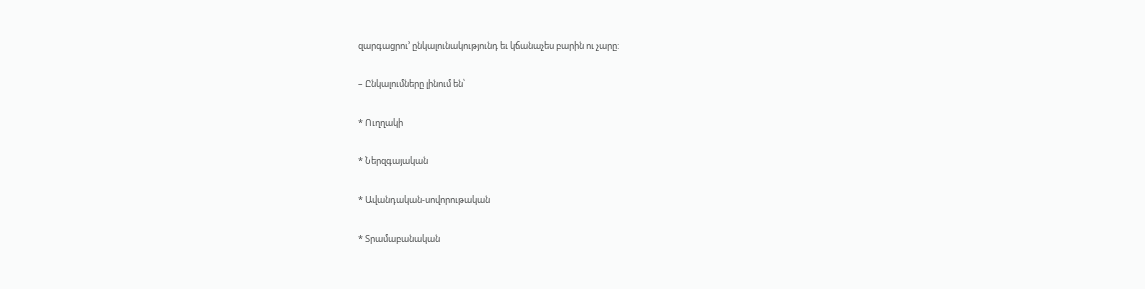զարգացրու’ ընկալունակությունդ եւ կճանաչես բարին ու չարը:

– Ընկալումները լինում են՝

* Ուղղակի

* Ներզգայական

* Ավանդական-սովորութական

* Տրամաբանական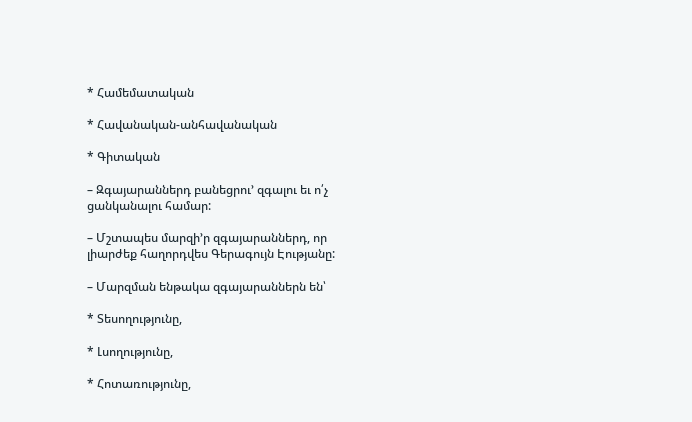* Համեմատական

* Հավանական-անհավանական

* Գիտական

– Զգայարաններդ բանեցրու’ զգալու եւ ո՛չ ցանկանալու համար:

– Մշտապես մարզի’ր զգայարաններդ, որ լիարժեք հաղորդվես Գերագույն Էությանը:

– Մարզման ենթակա զգայարաններն են՝

* Տեսողությունը,

* Լսողությունը,

* Հոտառությունը,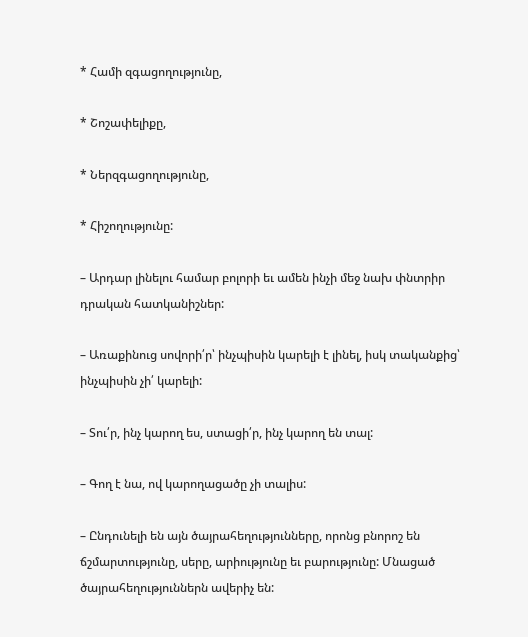* Համի զգացողությունը,

* Շոշափելիքը,

* Ներզգացողությունը,

* Հիշողությունը:

– Արդար լինելու համար բոլորի եւ ամեն ինչի մեջ նախ փնտրիր դրական հատկանիշներ:

– Առաքինուց սովորի՛ր՝ ինչպիսին կարելի է լինել, իսկ տականքից՝  ինչպիսին չի՛ կարելի:

– Տու՛ր, ինչ կարող ես, ստացի՛ր, ինչ կարող են տալ:

– Գող է նա, ով կարողացածը չի տալիս:

– Ընդունելի են այն ծայրահեղությունները, որոնց բնորոշ են ճշմարտությունը, սերը, արիությունը եւ բարությունը: Մնացած ծայրահեղություններն ավերիչ են: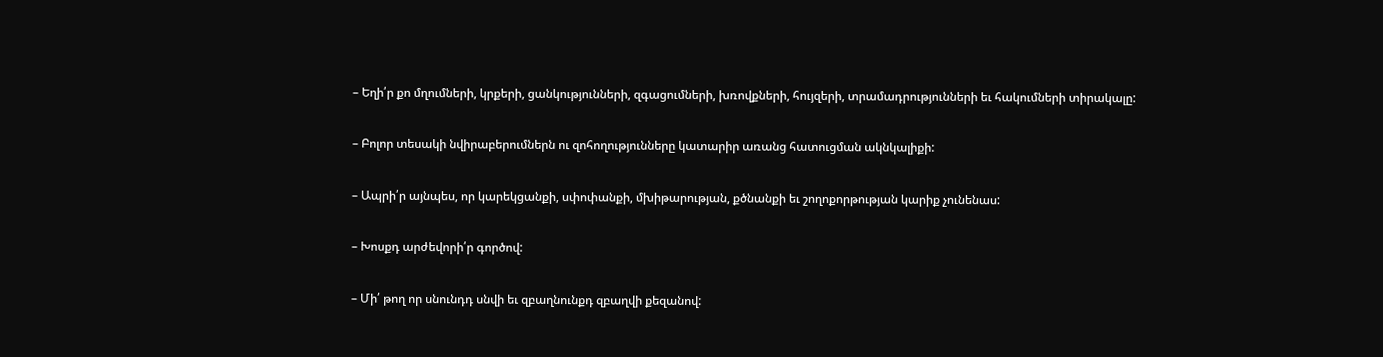– Եղի՛ր քո մղումների, կրքերի, ցանկությունների, զգացումների, խռովքների, հույզերի, տրամադրությունների եւ հակումների տիրակալը:

– Բոլոր տեսակի նվիրաբերումներն ու զոհողությունները կատարիր առանց հատուցման ակնկալիքի:

– Ապրի՛ր այնպես, որ կարեկցանքի, սփոփանքի, մխիթարության, քծնանքի եւ շողոքորթության կարիք չունենաս:

– Խոսքդ արժեվորի՛ր գործով:

– Մի՛ թող որ սնունդդ սնվի եւ զբաղնունքդ զբաղվի քեզանով: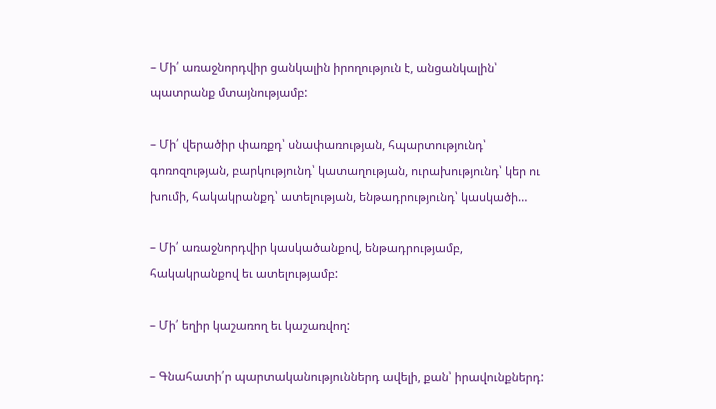– Մի՛ առաջնորդվիր ցանկալին իրողություն է, անցանկալին՝ պատրանք մտայնությամբ:

– Մի՛ վերածիր փառքդ՝ սնափառության, հպարտությունդ՝ գոռոզության, բարկությունդ՝ կատաղության, ուրախությունդ՝ կեր ու խումի, հակակրանքդ՝ ատելության, ենթադրությունդ՝ կասկածի…

– Մի՛ առաջնորդվիր կասկածանքով, ենթադրությամբ, հակակրանքով եւ ատելությամբ:

– Մի՛ եղիր կաշառող եւ կաշառվող:

– Գնահատի՛ր պարտականություններդ ավելի, քան՝ իրավունքներդ: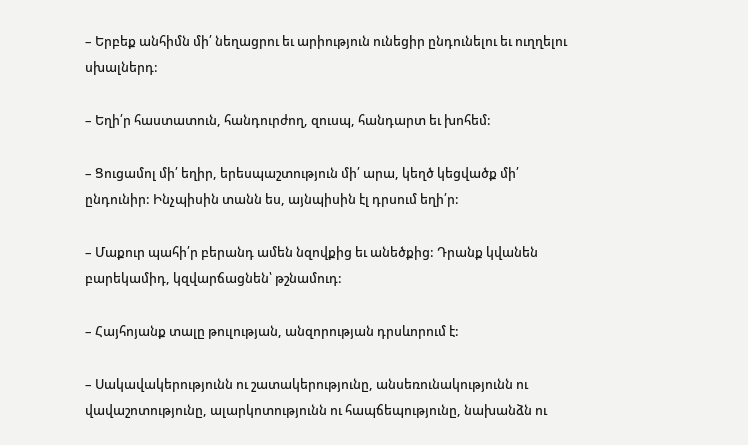– Երբեք անհիմն մի՛ նեղացրու եւ արիություն ունեցիր ընդունելու եւ ուղղելու սխալներդ:

– Եղի՛ր հաստատուն, հանդուրժող, զուսպ, հանդարտ եւ խոհեմ:

– Ցուցամոլ մի՛ եղիր, երեսպաշտություն մի՛ արա, կեղծ կեցվածք մի՛  ընդունիր: Ինչպիսին տանն ես, այնպիսին էլ դրսում եղի՛ր:

– Մաքուր պահի՛ր բերանդ ամեն նզովքից եւ անեծքից: Դրանք կվանեն բարեկամիդ, կզվարճացնեն՝ թշնամուդ:

– Հայհոյանք տալը թուլության, անզորության դրսևորում է:

– Սակավակերությունն ու շատակերությունը, անսեռունակությունն ու վավաշոտությունը, ալարկոտությունն ու հապճեպությունը, նախանձն ու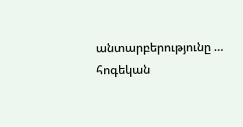անտարբերությունը … հոգեկան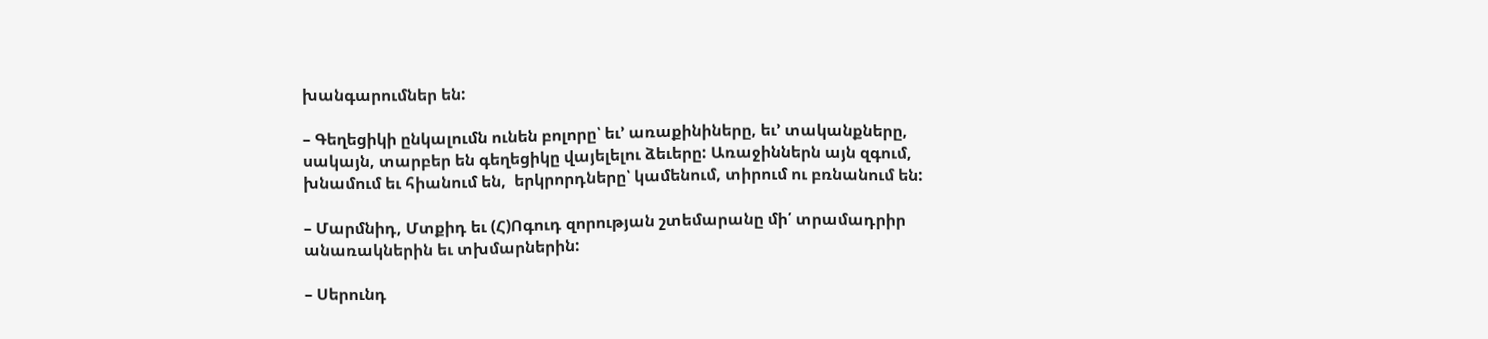խանգարումներ են:

– Գեղեցիկի ընկալումն ունեն բոլորը՝ եւ’ առաքինիները, եւ’ տականքները, սակայն, տարբեր են գեղեցիկը վայելելու ձեւերը: Առաջիններն այն զգում, խնամում եւ հիանում են,  երկրորդները՝ կամենում, տիրում ու բռնանում են:

– Մարմնիդ, Մտքիդ եւ (Հ)Ոգուդ զորության շտեմարանը մի՛ տրամադրիր անառակներին եւ տխմարներին:

– Սերունդ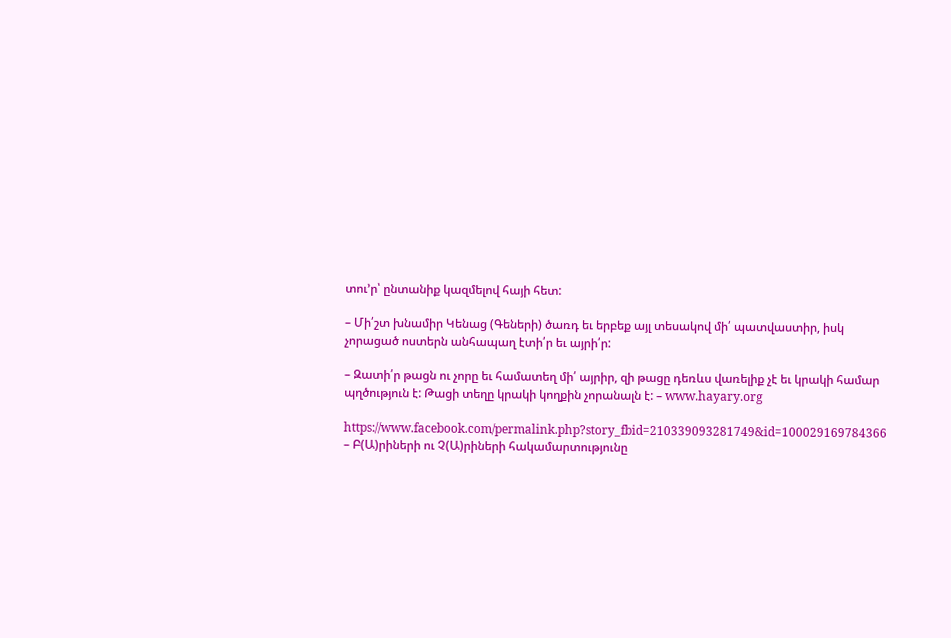տու’ր՝ ընտանիք կազմելով հայի հետ:

– Մի՛շտ խնամիր Կենաց (Գեների) ծառդ եւ երբեք այլ տեսակով մի՛ պատվաստիր, իսկ չորացած ոստերն անհապաղ էտի՛ր եւ այրի՛ր:

– Զատի՛ր թացն ու չորը եւ համատեղ մի՛ այրիր, զի թացը դեռևս վառելիք չէ եւ կրակի համար պղծություն է: Թացի տեղը կրակի կողքին չորանալն է: – www.hayary.org

https://www.facebook.com/permalink.php?story_fbid=210339093281749&id=100029169784366 – Բ(Ա)րիների ու Չ(Ա)րիների հակամարտությունը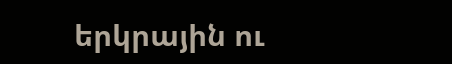երկրային ու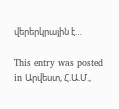վերերկրային է…

This entry was posted in Արվեստ, Հ.Ա.Մ.,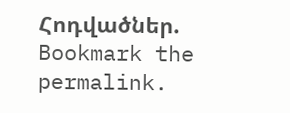Հոդվածներ. Bookmark the permalink.